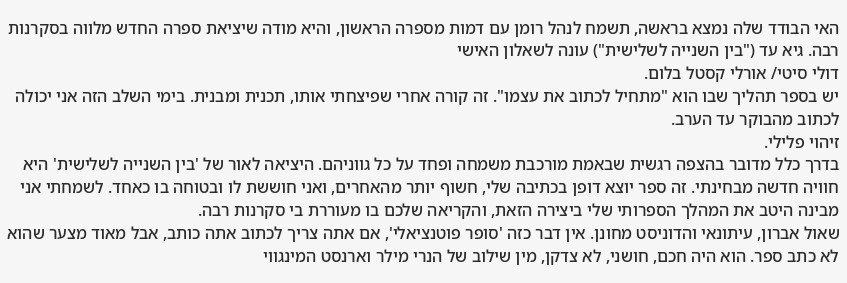האי הבודד שלה נמצא בראשה, תשמח לנהל רומן עם דמות מספרה הראשון, והיא מודה שיציאת ספרה החדש מלווה בסקרנות רבה. גיא עד ("בין השנייה לשלישית") עונה לשאלון האישי
דולי סיטי/ אורלי קסטל בלום.
יש בספר תהליך שבו הוא "מתחיל לכתוב את עצמו". זה קורה אחרי שפיצחתי אותו, תכנית ומבנית. בימי השלב הזה אני יכולה לכתוב מהבוקר עד הערב.
זיהוי פלילי.
בדרך כלל מדובר בהצפה רגשית שבאמת מורכבת משמחה ופחד על כל גווניהם. היציאה לאור של 'בין השנייה לשלישית' היא חוויה חדשה מבחינתי. זה ספר יוצא דופן בכתיבה שלי, חשוף יותר מהאחרים, ואני חוששת לו ובטוחה בו כאחד. לשמחתי אני מבינה היטב את המהלך הספרותי שלי ביצירה הזאת, והקריאה שלכם בו מעוררת בי סקרנות רבה.
שאול אברון, עיתונאי והדוניסט מחונן. אין דבר כזה 'סופר פוטנציאלי', אם אתה צריך לכתוב אתה כותב, אבל מאוד מצער שהוא לא כתב ספר. הוא היה חכם, חושני, לא צדקן, מין שילוב של הנרי מילר וארנסט המינגווי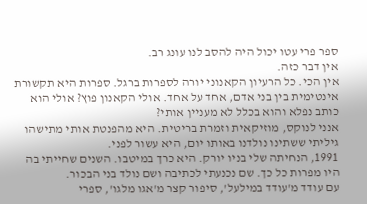ספר פרי עטו יכול היה להסב לנו עונג רב.
אין דבר כזה.
אין הכי. כל הרעיון הקאנוני יורה לספרות ברגל. ספרות היא תקשורת אינטימית בין בני אדם, אחד על אחד. אולי הקאנון פוץ? אולי הוא כותב נפלא והוא בכלל לא מעניין אותי?
אנני לנוקס, מוזיקאית וזמרת בריטית. היא מהפנטת אותי מתישהו גיליתי ששתינו נולדנו באותו יום, היא עשור לפני.
1991, הנחיתה שלי בניו יורק. היא כרך במיטבו. השנים שחייתי בה היו מפרות כל כך. שם נכנעתי לכתיבה ושם נולד בני הבכור.
עם עודד מ'עודד במילעל', סיפור קצר מ'אגו מלגו', ספרי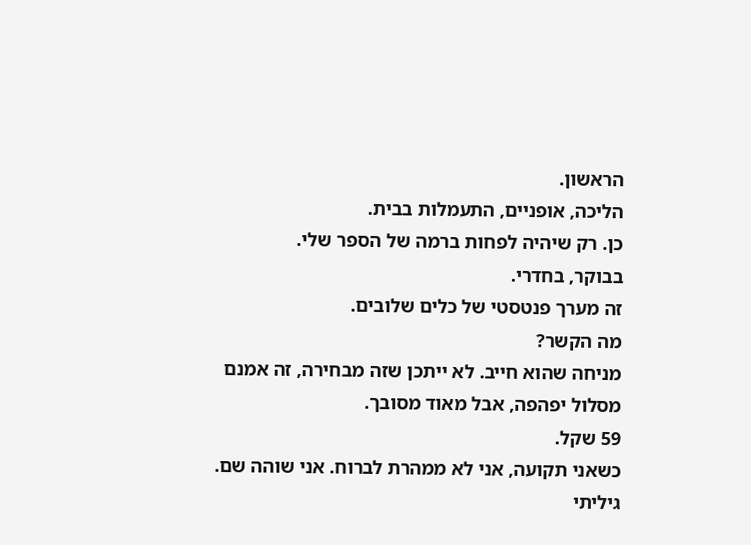הראשון.
הליכה, אופניים, התעמלות בבית.
כן. רק שיהיה לפחות ברמה של הספר שלי.
בבוקר, בחדרי.
זה מערך פנטסטי של כלים שלובים.
מה הקשר?
מניחה שהוא חייב. לא ייתכן שזה מבחירה, זה אמנם מסלול יפהפה, אבל מאוד מסובך.
59 שקל.
כשאני תקועה, אני לא ממהרת לברוח. אני שוהה שם. גיליתי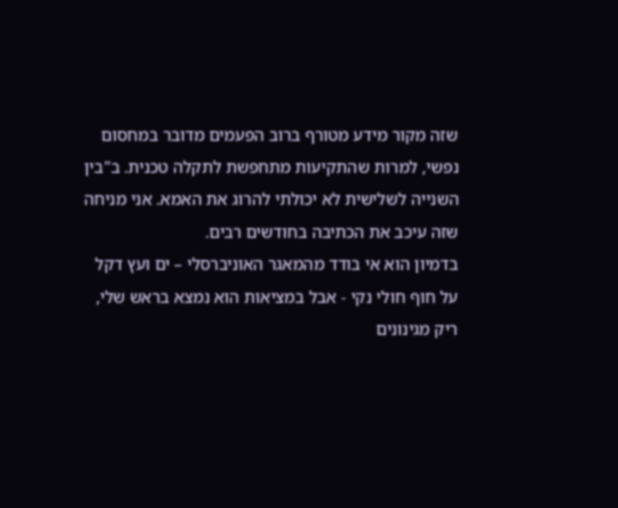שזה מקור מידע מטורף ברוב הפעמים מדובר במחסום נפשי, למרות שהתקיעות מתחפשת לתקלה טכנית. ב"בין השנייה לשלישית לא יכולתי להרוג את האמא. אני מניחה שזה עיכב את הכתיבה בחודשים רבים.
בדמיון הוא אי בודד מהמאגר האוניברסלי – ים ועץ דקל על חוף חולי נקי - אבל במציאות הוא נמצא בראש שלי, ריק מגינונים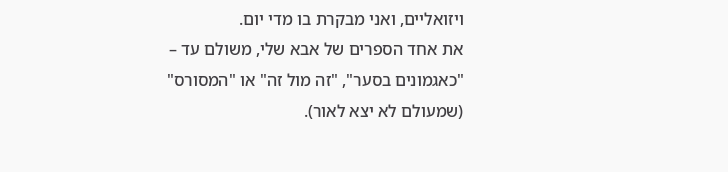ויזואליים, ואני מבקרת בו מדי יום.
את אחד הספרים של אבא שלי, משולם עד – "כאגמונים בסער", "זה מול זה" או "המסורס" (שמעולם לא יצא לאור).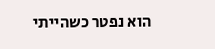הוא נפטר כשהייתי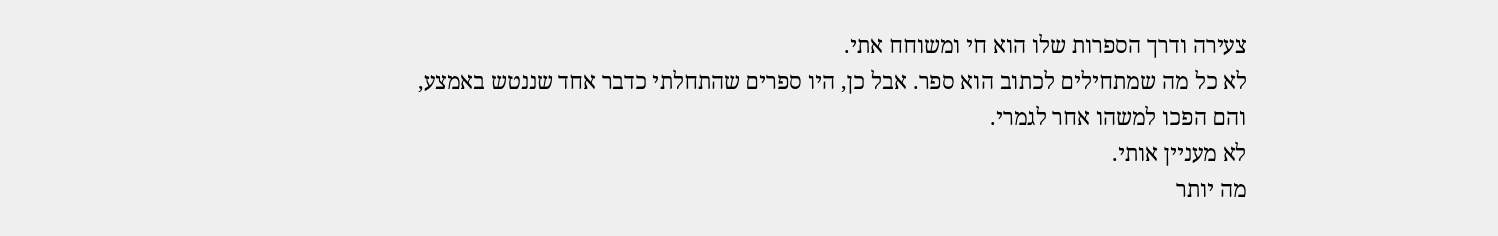צעירה ודרך הספרות שלו הוא חי ומשוחח אתי.
לא כל מה שמתחילים לכתוב הוא ספר. אבל כן, היו ספרים שהתחלתי כדבר אחד שננטש באמצע, והם הפכו למשהו אחר לגמרי.
לא מעניין אותי.
מה יותר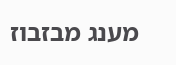מענג מבזבוז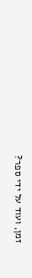זמן, ועוד על ידי ספר?